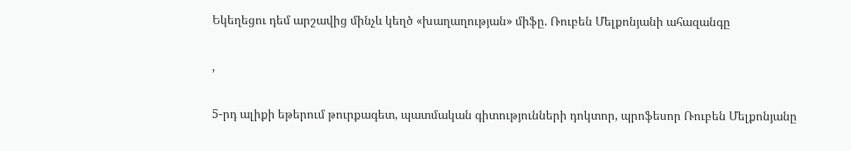Եկեղեցու դեմ արշավից մինչև կեղծ «խաղաղության» միֆը. Ռուբեն Մելքոնյանի ահազանգը

,

5-րդ ալիքի եթերում թուրքագետ, պատմական գիտությունների դոկտոր, պրոֆեսոր Ռուբեն Մելքոնյանը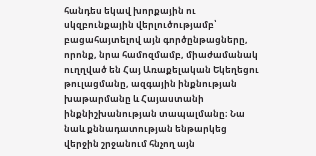հանդես եկավ խորքային ու սկզբունքային վերլուծությամբ՝ բացահայտելով այն գործընթացները, որոնք, նրա համոզմամբ, միաժամանակ ուղղված են Հայ Առաքելական Եկեղեցու թուլացմանը, ազգային ինքնության խաթարմանը և Հայաստանի ինքնիշխանության տապալմանը։ Նա նաև քննադատության ենթարկեց վերջին շրջանում հնչող այն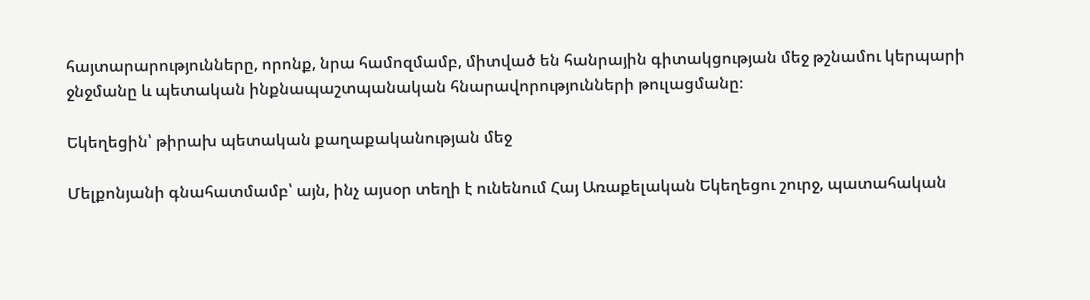հայտարարությունները, որոնք, նրա համոզմամբ, միտված են հանրային գիտակցության մեջ թշնամու կերպարի ջնջմանը և պետական ինքնապաշտպանական հնարավորությունների թուլացմանը։

Եկեղեցին՝ թիրախ պետական քաղաքականության մեջ

Մելքոնյանի գնահատմամբ՝ այն, ինչ այսօր տեղի է ունենում Հայ Առաքելական Եկեղեցու շուրջ, պատահական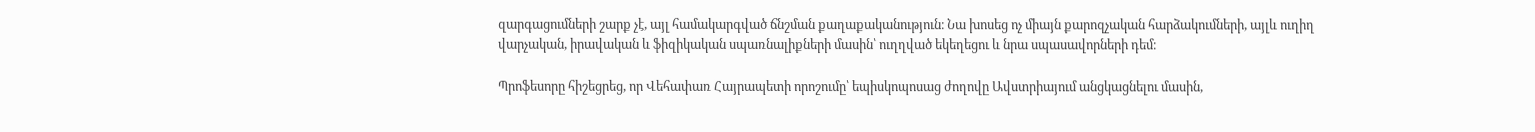զարգացումների շարք չէ, այլ համակարգված ճնշման քաղաքականություն։ Նա խոսեց ոչ միայն քարոզչական հարձակումների, այլև ուղիղ վարչական, իրավական և ֆիզիկական սպառնալիքների մասին՝ ուղղված եկեղեցու և նրա սպասավորների դեմ։

Պրոֆեսորը հիշեցրեց, որ Վեհափառ Հայրապետի որոշումը՝ եպիսկոպոսաց ժողովը Ավստրիայում անցկացնելու մասին,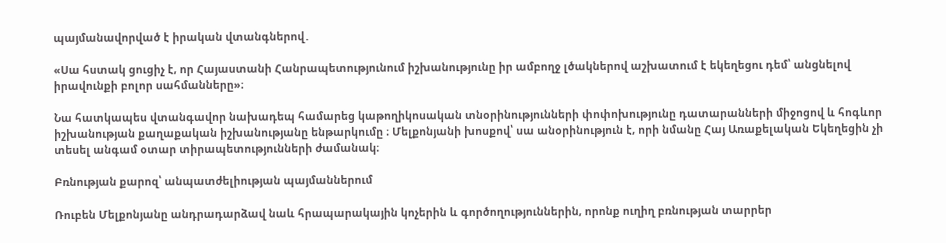պայմանավորված է իրական վտանգներով․

«Սա հստակ ցուցիչ է, որ Հայաստանի Հանրապետությունում իշխանությունը իր ամբողջ լծակներով աշխատում է եկեղեցու դեմ՝ անցնելով իրավունքի բոլոր սահմանները»։

Նա հատկապես վտանգավոր նախադեպ համարեց կաթողիկոսական տնօրինությունների փոփոխությունը դատարանների միջոցով և հոգևոր իշխանության քաղաքական իշխանությանը ենթարկումը ։ Մելքոնյանի խոսքով՝ սա անօրինություն է, որի նմանը Հայ Առաքելական Եկեղեցին չի տեսել անգամ օտար տիրապետությունների ժամանակ։

Բռնության քարոզ՝ անպատժելիության պայմաններում

Ռուբեն Մելքոնյանը անդրադարձավ նաև հրապարակային կոչերին և գործողություններին, որոնք ուղիղ բռնության տարրեր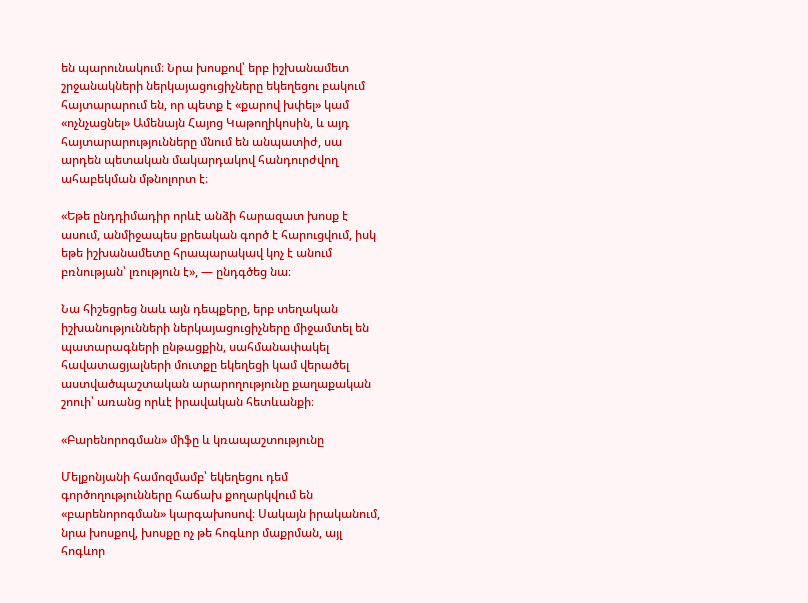են պարունակում։ Նրա խոսքով՝ երբ իշխանամետ շրջանակների ներկայացուցիչները եկեղեցու բակում հայտարարում են, որ պետք է «քարով խփել» կամ «ոչնչացնել» Ամենայն Հայոց Կաթողիկոսին, և այդ հայտարարությունները մնում են անպատիժ, սա արդեն պետական մակարդակով հանդուրժվող ահաբեկման մթնոլորտ է։

«Եթե ընդդիմադիր որևէ անձի հարազատ խոսք է ասում, անմիջապես քրեական գործ է հարուցվում, իսկ եթե իշխանամետը հրապարակավ կոչ է անում բռնության՝ լռություն է», — ընդգծեց նա։

Նա հիշեցրեց նաև այն դեպքերը, երբ տեղական իշխանությունների ներկայացուցիչները միջամտել են պատարագների ընթացքին, սահմանափակել հավատացյալների մուտքը եկեղեցի կամ վերածել աստվածպաշտական արարողությունը քաղաքական շոուի՝ առանց որևէ իրավական հետևանքի։

«Բարենորոգման» միֆը և կռապաշտությունը

Մելքոնյանի համոզմամբ՝ եկեղեցու դեմ գործողությունները հաճախ քողարկվում են «բարենորոգման» կարգախոսով։ Սակայն իրականում, նրա խոսքով, խոսքը ոչ թե հոգևոր մաքրման, այլ հոգևոր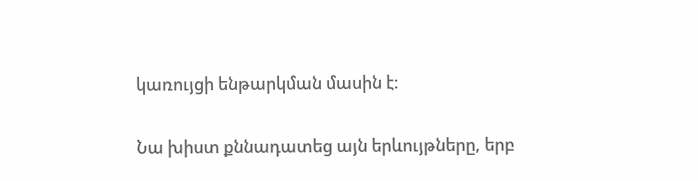կառույցի ենթարկման մասին է։

Նա խիստ քննադատեց այն երևույթները, երբ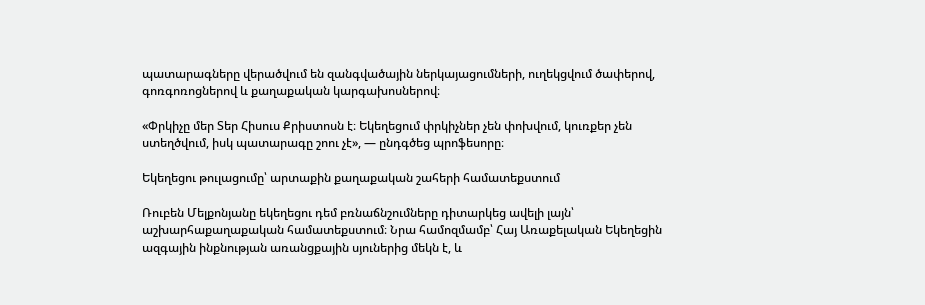պատարագները վերածվում են զանգվածային ներկայացումների, ուղեկցվում ծափերով, գոռգոռոցներով և քաղաքական կարգախոսներով։

«Փրկիչը մեր Տեր Հիսուս Քրիստոսն է։ Եկեղեցում փրկիչներ չեն փոխվում, կուռքեր չեն ստեղծվում, իսկ պատարագը շոու չէ», — ընդգծեց պրոֆեսորը։

Եկեղեցու թուլացումը՝ արտաքին քաղաքական շահերի համատեքստում

Ռուբեն Մելքոնյանը եկեղեցու դեմ բռնաճնշումները դիտարկեց ավելի լայն՝ աշխարհաքաղաքական համատեքստում։ Նրա համոզմամբ՝ Հայ Առաքելական Եկեղեցին ազգային ինքնության առանցքային սյուներից մեկն է, և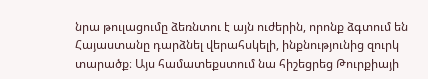նրա թուլացումը ձեռնտու է այն ուժերին, որոնք ձգտում են Հայաստանը դարձնել վերահսկելի, ինքնությունից զուրկ տարածք։ Այս համատեքստում նա հիշեցրեց Թուրքիայի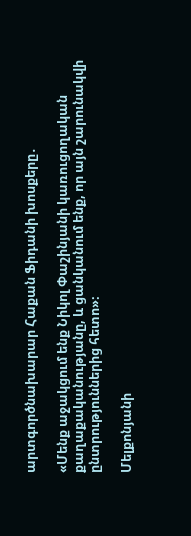արտգործնախարար Հաքան Ֆիդանի խոսքերը․

«Մենք աջակցում ենք Նիկոլ Փաշինյանի կառուցողական քաղաքականությանը, և ցանկանում ենք, որ այն շարունակվի ընտրություններից հետո»։

Մելքոնյանի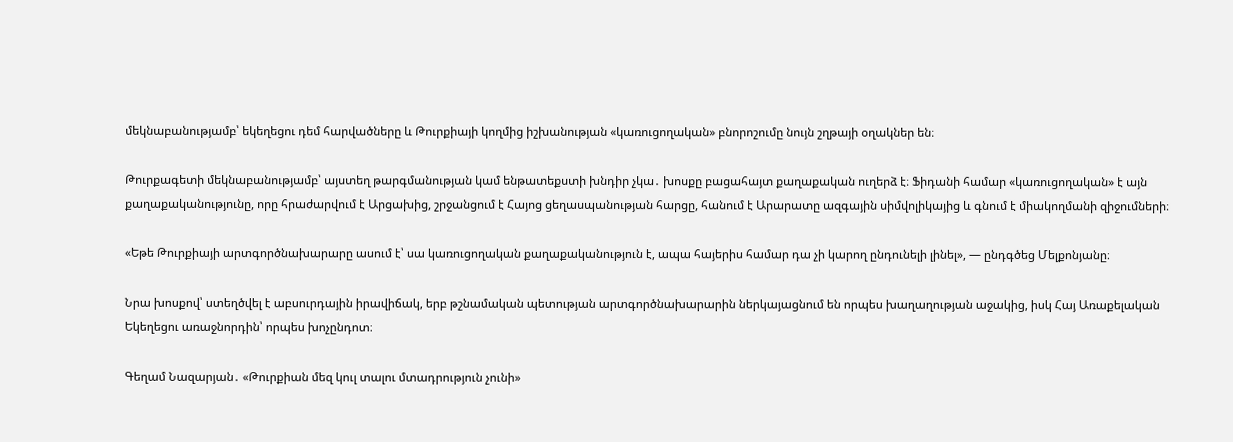մեկնաբանությամբ՝ եկեղեցու դեմ հարվածները և Թուրքիայի կողմից իշխանության «կառուցողական» բնորոշումը նույն շղթայի օղակներ են։

Թուրքագետի մեկնաբանությամբ՝ այստեղ թարգմանության կամ ենթատեքստի խնդիր չկա․ խոսքը բացահայտ քաղաքական ուղերձ է։ Ֆիդանի համար «կառուցողական» է այն քաղաքականությունը, որը հրաժարվում է Արցախից, շրջանցում է Հայոց ցեղասպանության հարցը, հանում է Արարատը ազգային սիմվոլիկայից և գնում է միակողմանի զիջումների։

«Եթե Թուրքիայի արտգործնախարարը ասում է՝ սա կառուցողական քաղաքականություն է, ապա հայերիս համար դա չի կարող ընդունելի լինել», — ընդգծեց Մելքոնյանը։

Նրա խոսքով՝ ստեղծվել է աբսուրդային իրավիճակ, երբ թշնամական պետության արտգործնախարարին ներկայացնում են որպես խաղաղության աջակից, իսկ Հայ Առաքելական Եկեղեցու առաջնորդին՝ որպես խոչընդոտ։

Գեղամ Նազարյան․ «Թուրքիան մեզ կուլ տալու մտադրություն չունի»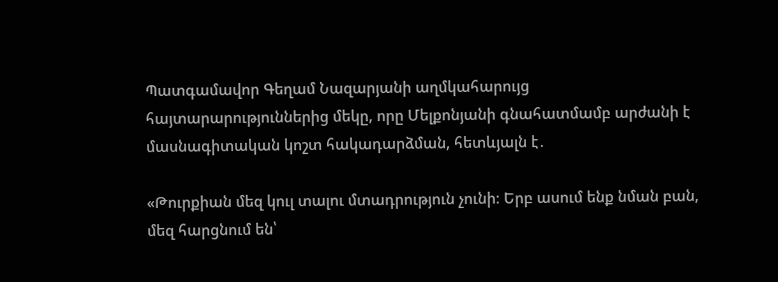Պատգամավոր Գեղամ Նազարյանի աղմկահարույց հայտարարություններից մեկը, որը Մելքոնյանի գնահատմամբ արժանի է մասնագիտական կոշտ հակադարձման, հետևյալն է․

«Թուրքիան մեզ կուլ տալու մտադրություն չունի։ Երբ ասում ենք նման բան, մեզ հարցնում են՝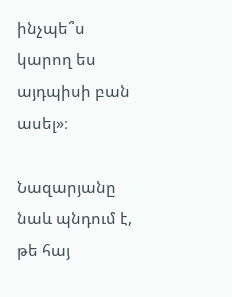ինչպե՞ս կարող ես այդպիսի բան ասել»։

Նազարյանը նաև պնդում է, թե հայ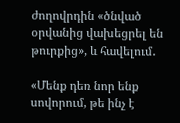ժողովրդին «ծնված օրվանից վախեցրել են թուրքից», և հավելում․

«Մենք դեռ նոր ենք սովորում, թե ինչ է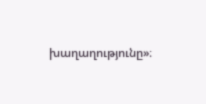խաղաղությունը»։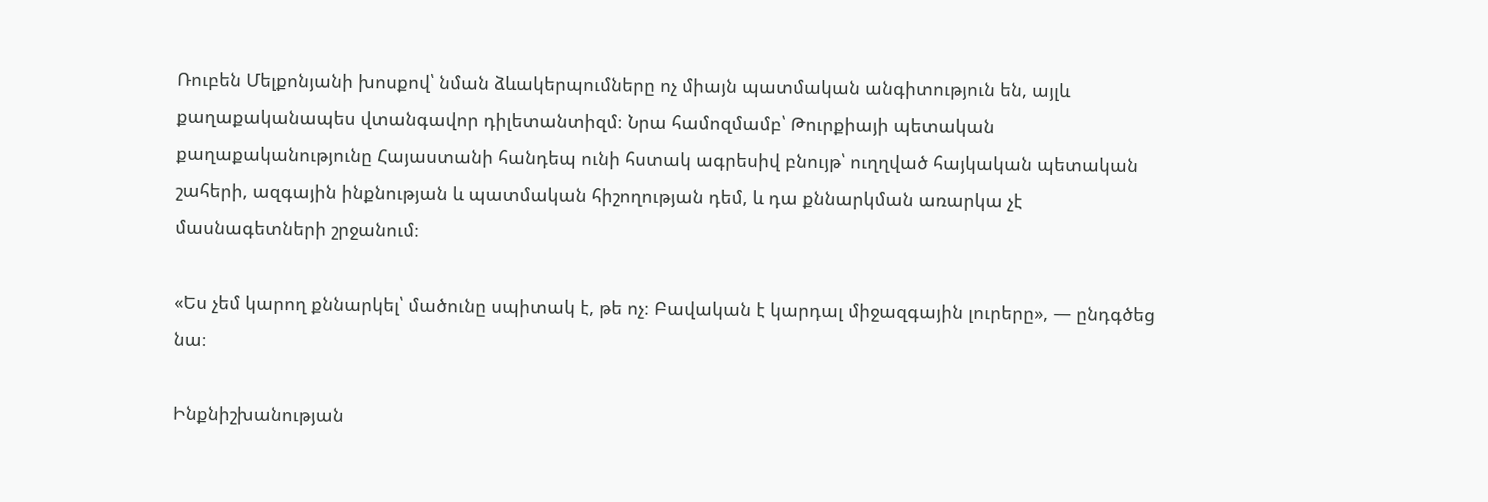Ռուբեն Մելքոնյանի խոսքով՝ նման ձևակերպումները ոչ միայն պատմական անգիտություն են, այլև քաղաքականապես վտանգավոր դիլետանտիզմ։ Նրա համոզմամբ՝ Թուրքիայի պետական քաղաքականությունը Հայաստանի հանդեպ ունի հստակ ագրեսիվ բնույթ՝ ուղղված հայկական պետական շահերի, ազգային ինքնության և պատմական հիշողության դեմ, և դա քննարկման առարկա չէ մասնագետների շրջանում։

«Ես չեմ կարող քննարկել՝ մածունը սպիտակ է, թե ոչ։ Բավական է կարդալ միջազգային լուրերը», — ընդգծեց նա։

Ինքնիշխանության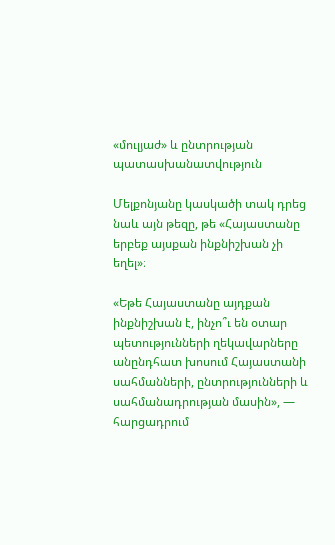«մուլյաժ» և ընտրության պատասխանատվություն

Մելքոնյանը կասկածի տակ դրեց նաև այն թեզը, թե «Հայաստանը երբեք այսքան ինքնիշխան չի եղել»։

«Եթե Հայաստանը այդքան ինքնիշխան է, ինչո՞ւ են օտար պետությունների ղեկավարները անընդհատ խոսում Հայաստանի սահմանների, ընտրությունների և սահմանադրության մասին», — հարցադրում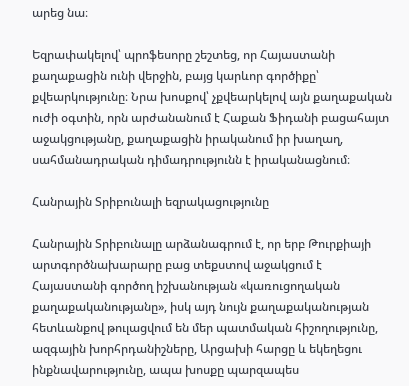արեց նա։

Եզրափակելով՝ պրոֆեսորը շեշտեց, որ Հայաստանի քաղաքացին ունի վերջին, բայց կարևոր գործիքը՝ քվեարկությունը։ Նրա խոսքով՝ չքվեարկելով այն քաղաքական ուժի օգտին, որն արժանանում է Հաքան Ֆիդանի բացահայտ աջակցությանը, քաղաքացին իրականում իր խաղաղ, սահմանադրական դիմադրությունն է իրականացնում։

Հանրային Տրիբունալի եզրակացությունը

Հանրային Տրիբունալը արձանագրում է, որ երբ Թուրքիայի արտգործնախարարը բաց տեքստով աջակցում է Հայաստանի գործող իշխանության «կառուցողական քաղաքականությանը», իսկ այդ նույն քաղաքականության հետևանքով թուլացվում են մեր պատմական հիշողությունը, ազգային խորհրդանիշները, Արցախի հարցը և եկեղեցու ինքնավարությունը, ապա խոսքը պարզապես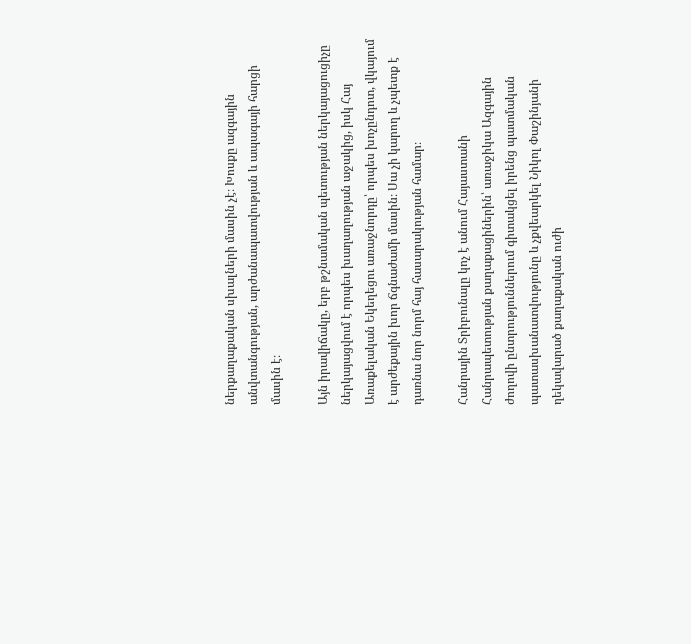ներքաղաքական սխալների մասին չէ։ Խոսքը ազգային անվտանգության, արժանապատվության և ապագայի հարցի մասին է։

Այն իրավիճակը, երբ թշնամական պետության ներկայացուցիչը ներկայացվում է որպես խաղաղության աջակից, իսկ Հայ Առաքելական Եկեղեցու առաջնորդը՝ որպես խոչընդոտ, վկայում է արժեքային խոր ճգնաժամի մասին։ Սա չի կարող և չպետք է դառնա նոր նորմ հայ հասարակության համար։

Հանրային Տրիբունալը կոչ է անում Հայաստանի Հանրապետության քաղաքացիներին՝ առաջիկա Ազգային ժողովի ընտրություններում գիտակցել իրենց պատմական պատասխանատվությունը և չքվեարկել Նիկոլ Փաշինյանի ղեկավարած քաղաքական ուժի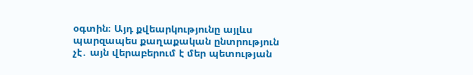օգտին։ Այդ քվեարկությունը այլևս պարզապես քաղաքական ընտրություն չէ․ այն վերաբերում է մեր պետության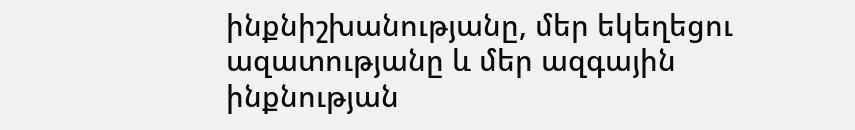ինքնիշխանությանը, մեր եկեղեցու ազատությանը և մեր ազգային ինքնության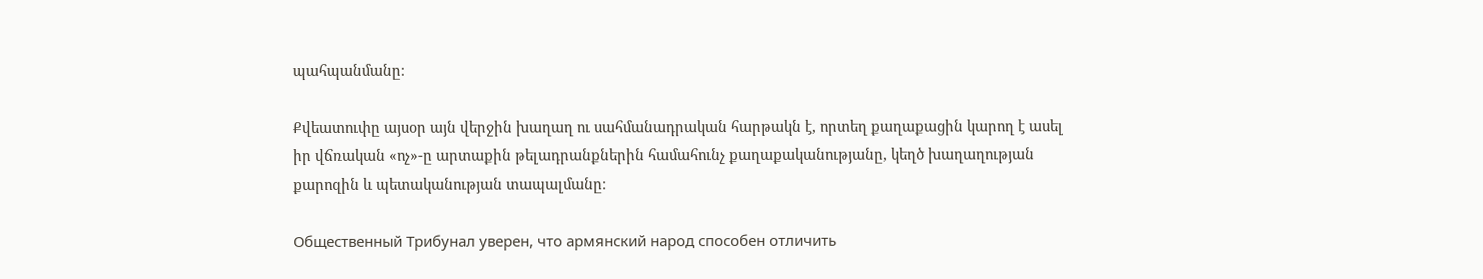պահպանմանը։

Քվեատուփը այսօր այն վերջին խաղաղ ու սահմանադրական հարթակն է, որտեղ քաղաքացին կարող է ասել իր վճռական «ոչ»-ը արտաքին թելադրանքներին համահունչ քաղաքականությանը, կեղծ խաղաղության քարոզին և պետականության տապալմանը։

Общественный Трибунал уверен, что армянский народ способен отличить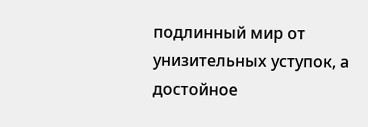подлинный мир от унизительных уступок, а достойное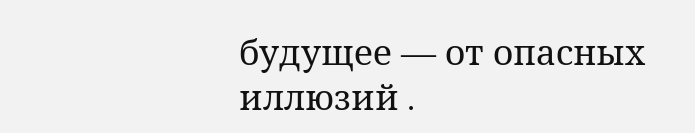будущее — от опасных иллюзий․